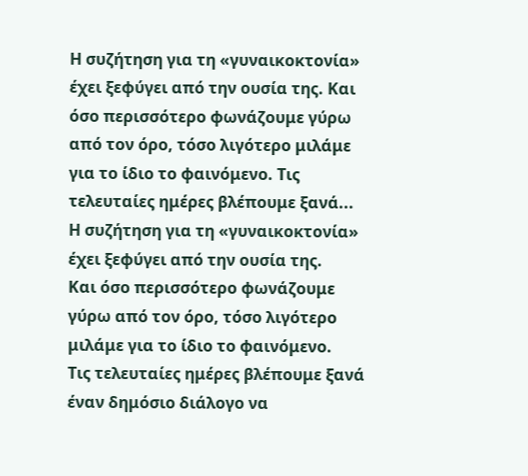Η συζήτηση για τη «γυναικοκτονία» έχει ξεφύγει από την ουσία της. Και όσο περισσότερο φωνάζουμε γύρω από τον όρο, τόσο λιγότερο μιλάμε για το ίδιο το φαινόμενο. Τις τελευταίες ημέρες βλέπουμε ξανά...
Η συζήτηση για τη «γυναικοκτονία» έχει ξεφύγει από την ουσία της.
Και όσο περισσότερο φωνάζουμε γύρω από τον όρο, τόσο λιγότερο μιλάμε για το ίδιο το φαινόμενο.
Τις τελευταίες ημέρες βλέπουμε ξανά έναν δημόσιο διάλογο να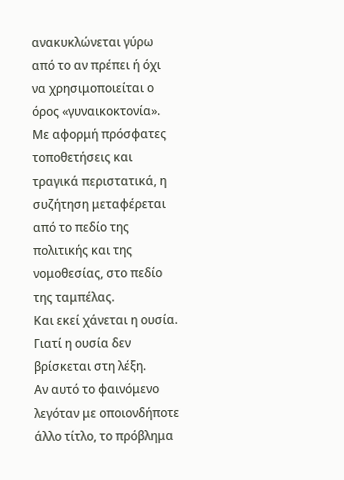ανακυκλώνεται γύρω από το αν πρέπει ή όχι να χρησιμοποιείται ο όρος «γυναικοκτονία». Με αφορμή πρόσφατες τοποθετήσεις και τραγικά περιστατικά, η συζήτηση μεταφέρεται από το πεδίο της πολιτικής και της νομοθεσίας, στο πεδίο της ταμπέλας.
Και εκεί χάνεται η ουσία.
Γιατί η ουσία δεν βρίσκεται στη λέξη.
Αν αυτό το φαινόμενο λεγόταν με οποιονδήποτε άλλο τίτλο, το πρόβλημα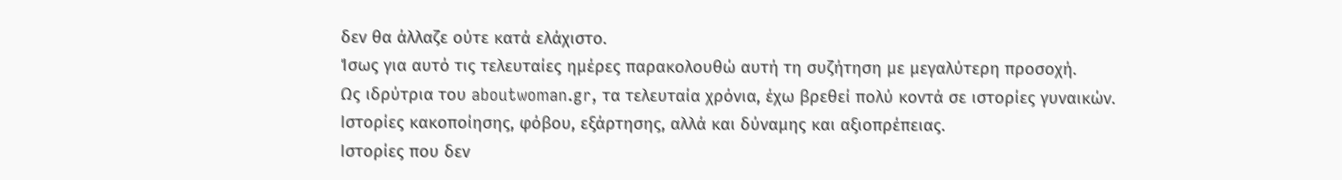δεν θα άλλαζε ούτε κατά ελάχιστο.
Ίσως για αυτό τις τελευταίες ημέρες παρακολουθώ αυτή τη συζήτηση με μεγαλύτερη προσοχή.
Ως ιδρύτρια του aboutwoman.gr, τα τελευταία χρόνια, έχω βρεθεί πολύ κοντά σε ιστορίες γυναικών.
Ιστορίες κακοποίησης, φόβου, εξάρτησης, αλλά και δύναμης και αξιοπρέπειας.
Ιστορίες που δεν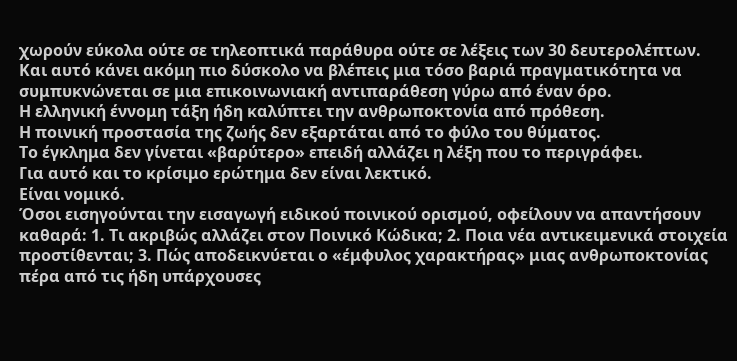χωρούν εύκολα ούτε σε τηλεοπτικά παράθυρα ούτε σε λέξεις των 30 δευτερολέπτων.
Και αυτό κάνει ακόμη πιο δύσκολο να βλέπεις μια τόσο βαριά πραγματικότητα να συμπυκνώνεται σε μια επικοινωνιακή αντιπαράθεση γύρω από έναν όρο.
Η ελληνική έννομη τάξη ήδη καλύπτει την ανθρωποκτονία από πρόθεση.
Η ποινική προστασία της ζωής δεν εξαρτάται από το φύλο του θύματος.
Το έγκλημα δεν γίνεται «βαρύτερο» επειδή αλλάζει η λέξη που το περιγράφει.
Για αυτό και το κρίσιμο ερώτημα δεν είναι λεκτικό.
Είναι νομικό.
Όσοι εισηγούνται την εισαγωγή ειδικού ποινικού ορισμού, οφείλουν να απαντήσουν καθαρά: 1. Τι ακριβώς αλλάζει στον Ποινικό Κώδικα; 2. Ποια νέα αντικειμενικά στοιχεία προστίθενται; 3. Πώς αποδεικνύεται ο «έμφυλος χαρακτήρας» μιας ανθρωποκτονίας πέρα από τις ήδη υπάρχουσες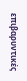επιβαρυντικές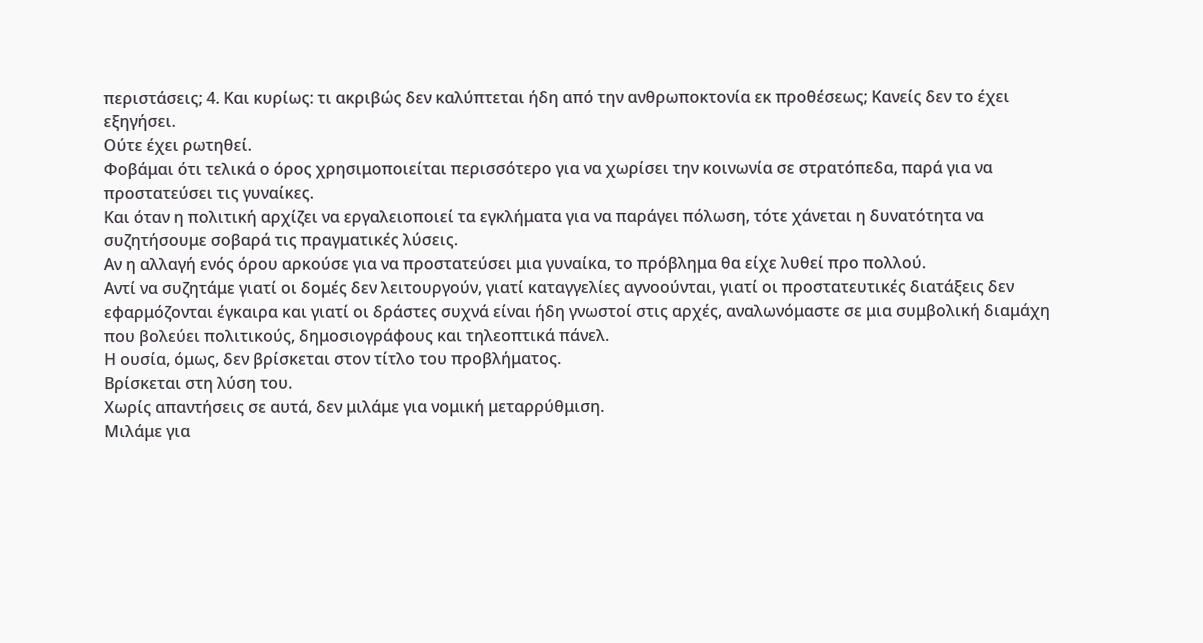περιστάσεις; 4. Και κυρίως: τι ακριβώς δεν καλύπτεται ήδη από την ανθρωποκτονία εκ προθέσεως; Κανείς δεν το έχει εξηγήσει.
Ούτε έχει ρωτηθεί.
Φοβάμαι ότι τελικά ο όρος χρησιμοποιείται περισσότερο για να χωρίσει την κοινωνία σε στρατόπεδα, παρά για να προστατεύσει τις γυναίκες.
Και όταν η πολιτική αρχίζει να εργαλειοποιεί τα εγκλήματα για να παράγει πόλωση, τότε χάνεται η δυνατότητα να συζητήσουμε σοβαρά τις πραγματικές λύσεις.
Αν η αλλαγή ενός όρου αρκούσε για να προστατεύσει μια γυναίκα, το πρόβλημα θα είχε λυθεί προ πολλού.
Αντί να συζητάμε γιατί οι δομές δεν λειτουργούν, γιατί καταγγελίες αγνοούνται, γιατί οι προστατευτικές διατάξεις δεν εφαρμόζονται έγκαιρα και γιατί οι δράστες συχνά είναι ήδη γνωστοί στις αρχές, αναλωνόμαστε σε μια συμβολική διαμάχη που βολεύει πολιτικούς, δημοσιογράφους και τηλεοπτικά πάνελ.
Η ουσία, όμως, δεν βρίσκεται στον τίτλο του προβλήματος.
Βρίσκεται στη λύση του.
Χωρίς απαντήσεις σε αυτά, δεν μιλάμε για νομική μεταρρύθμιση.
Μιλάμε για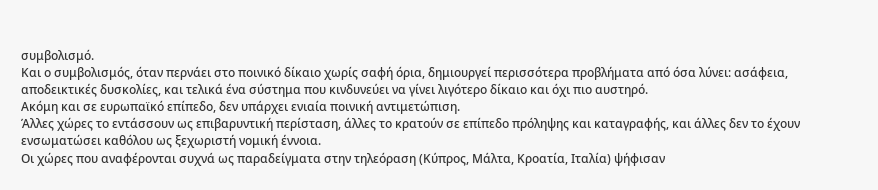συμβολισμό.
Και ο συμβολισμός, όταν περνάει στο ποινικό δίκαιο χωρίς σαφή όρια, δημιουργεί περισσότερα προβλήματα από όσα λύνει: ασάφεια, αποδεικτικές δυσκολίες, και τελικά ένα σύστημα που κινδυνεύει να γίνει λιγότερο δίκαιο και όχι πιο αυστηρό.
Ακόμη και σε ευρωπαϊκό επίπεδο, δεν υπάρχει ενιαία ποινική αντιμετώπιση.
Άλλες χώρες το εντάσσουν ως επιβαρυντική περίσταση, άλλες το κρατούν σε επίπεδο πρόληψης και καταγραφής, και άλλες δεν το έχουν ενσωματώσει καθόλου ως ξεχωριστή νομική έννοια.
Οι χώρες που αναφέρονται συχνά ως παραδείγματα στην τηλεόραση (Κύπρος, Μάλτα, Κροατία, Ιταλία) ψήφισαν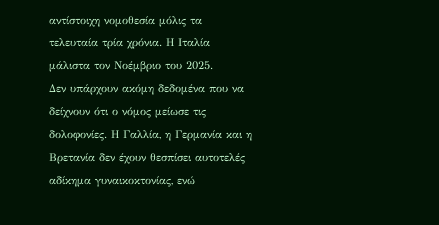αντίστοιχη νομοθεσία μόλις τα τελευταία τρία χρόνια. Η Ιταλία μάλιστα τον Νοέμβριο του 2025.
Δεν υπάρχουν ακόμη δεδομένα που να δείχνουν ότι ο νόμος μείωσε τις δολοφονίες. Η Γαλλία, η Γερμανία και η Βρετανία δεν έχουν θεσπίσει αυτοτελές αδίκημα γυναικοκτονίας, ενώ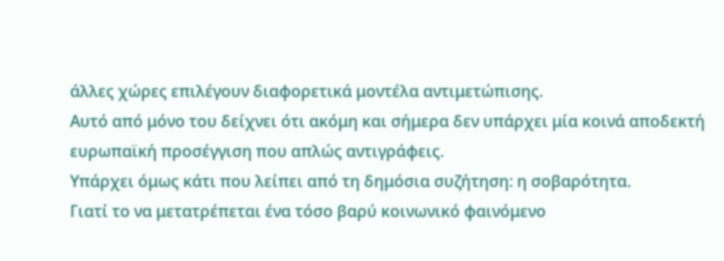άλλες χώρες επιλέγουν διαφορετικά μοντέλα αντιμετώπισης.
Αυτό από μόνο του δείχνει ότι ακόμη και σήμερα δεν υπάρχει μία κοινά αποδεκτή ευρωπαϊκή προσέγγιση που απλώς αντιγράφεις.
Υπάρχει όμως κάτι που λείπει από τη δημόσια συζήτηση: η σοβαρότητα.
Γιατί το να μετατρέπεται ένα τόσο βαρύ κοινωνικό φαινόμενο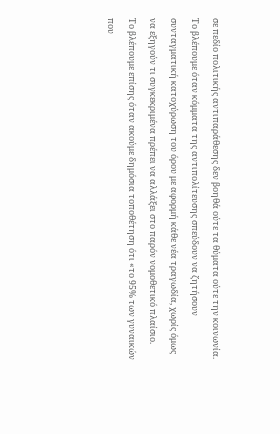σε πεδίο πολιτικής αντιπαράθεσης δεν βοηθά ούτε τα θύματα ούτε την κοινωνία.
Το βλέπουμε όταν κόμματα της αντιπολίτευσης σπεύδουν να ζητήσουν συνταγματική κατοχύρωση του όρου με αφορμή κάθε νέα τραγωδία, χωρίς όμως να εξηγούν τι συγκεκριμένα πρέπει να αλλάξει στο παρόν νομοθετικό πλαίσιο.
Το βλέπουμε επίσης όταν ακούμε δημόσια τοποθέτηση ότι «το 95% των γυναικών που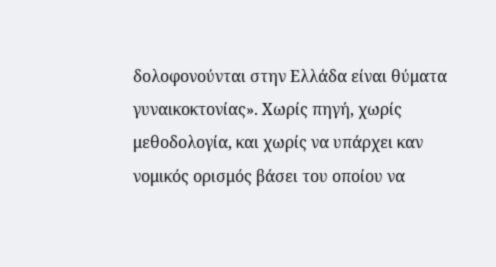δολοφονούνται στην Ελλάδα είναι θύματα γυναικοκτονίας». Χωρίς πηγή, χωρίς μεθοδολογία, και χωρίς να υπάρχει καν νομικός ορισμός βάσει του οποίου να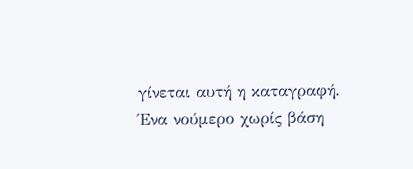γίνεται αυτή η καταγραφή.
Ένα νούμερο χωρίς βάση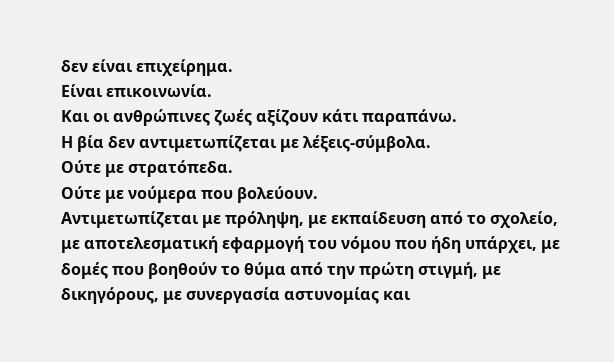δεν είναι επιχείρημα.
Είναι επικοινωνία.
Και οι ανθρώπινες ζωές αξίζουν κάτι παραπάνω.
Η βία δεν αντιμετωπίζεται με λέξεις-σύμβολα.
Ούτε με στρατόπεδα.
Ούτε με νούμερα που βολεύουν.
Αντιμετωπίζεται με πρόληψη, με εκπαίδευση από το σχολείο, με αποτελεσματική εφαρμογή του νόμου που ήδη υπάρχει, με δομές που βοηθούν το θύμα από την πρώτη στιγμή, με δικηγόρους, με συνεργασία αστυνομίας και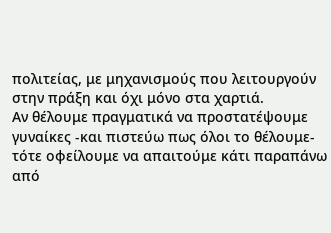πολιτείας, με μηχανισμούς που λειτουργούν στην πράξη και όχι μόνο στα χαρτιά.
Αν θέλουμε πραγματικά να προστατέψουμε γυναίκες -και πιστεύω πως όλοι το θέλουμε- τότε οφείλουμε να απαιτούμε κάτι παραπάνω από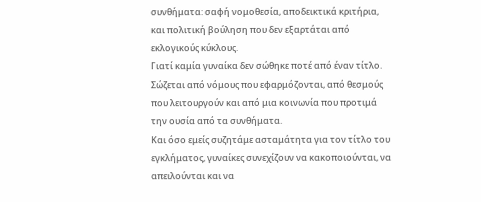συνθήματα: σαφή νομοθεσία, αποδεικτικά κριτήρια, και πολιτική βούληση που δεν εξαρτάται από εκλογικούς κύκλους.
Γιατί καμία γυναίκα δεν σώθηκε ποτέ από έναν τίτλο.
Σώζεται από νόμους που εφαρμόζονται, από θεσμούς που λειτουργούν και από μια κοινωνία που προτιμά την ουσία από τα συνθήματα.
Και όσο εμείς συζητάμε ασταμάτητα για τον τίτλο του εγκλήματος, γυναίκες συνεχίζουν να κακοποιούνται, να απειλούνται και να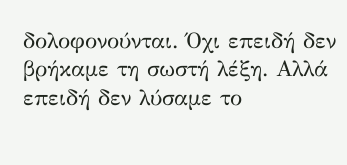δολοφονούνται. Όχι επειδή δεν βρήκαμε τη σωστή λέξη. Αλλά επειδή δεν λύσαμε το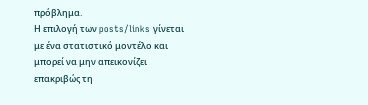πρόβλημα.
Η επιλογή των posts/links γίνεται με ένα στατιστικό μοντέλο και μπορεί να μην απεικονίζει επακριβώς τη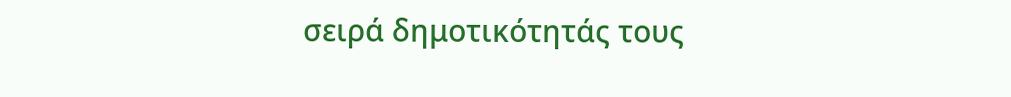σειρά δημοτικότητάς τους